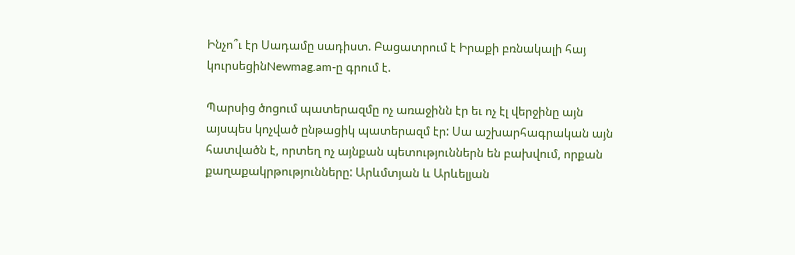Ինչո՞ւ էր Սադամը սադիստ. Բացատրում է Իրաքի բռնակալի հայ կուրսեցինNewmag.am-ը գրում է.

Պարսից ծոցում պատերազմը ոչ առաջինն էր եւ ոչ էլ վերջինը այն այսպես կոչված ընթացիկ պատերազմ էր: Սա աշխարհագրական այն հատվածն է, որտեղ ոչ այնքան պետություններն են բախվում, որքան քաղաքակրթությունները: Արևմտյան և Արևելյան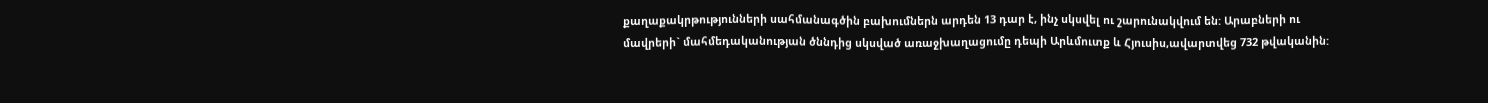քաղաքակրթությունների սահմանագծին բախումներն արդեն 13 դար է, ինչ սկսվել ու շարունակվում են: Արաբների ու մավրերի` մահմեդականության ծննդից սկսված առաջխաղացումը դեպի Արևմուտք և Հյուսիս,ավարտվեց 732 թվականին: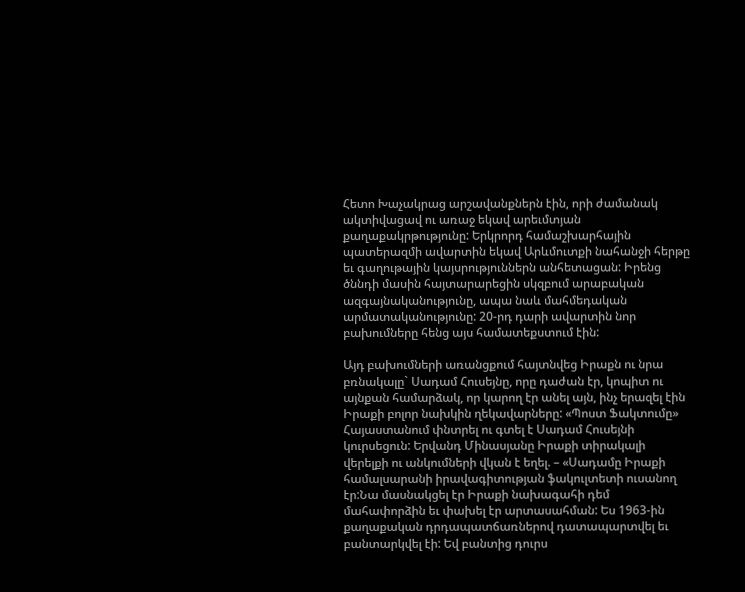Հետո Խաչակրաց արշավանքներն էին, որի ժամանակ ակտիվացավ ու առաջ եկավ արեւմտյան քաղաքակրթությունը: Երկրորդ համաշխարհային պատերազմի ավարտին եկավ Արևմուտքի նահանջի հերթը եւ գաղութային կայսրություններն անհետացան: Իրենց ծննդի մասին հայտարարեցին սկզբում արաբական ազգայնականությունը, ապա նաև մահմեդական արմատականությունը: 20-րդ դարի ավարտին նոր բախումները հենց այս համատեքստում էին:

Այդ բախումների առանցքում հայտնվեց Իրաքն ու նրա բռնակալը` Սադամ Հուսեյնը, որը դաժան էր, կոպիտ ու այնքան համարձակ, որ կարող էր անել այն, ինչ երազել էին Իրաքի բոլոր նախկին ղեկավարները: «Պոստ Ֆակտումը» Հայաստանում փնտրել ու գտել է Սադամ Հուսեյնի կուրսեցուն: Երվանդ Մինասյանը Իրաքի տիրակալի վերելքի ու անկումների վկան է եղել. – «Սադամը Իրաքի համալսարանի իրավագիտության ֆակուլտետի ուսանող էր:Նա մասնակցել էր Իրաքի նախագահի դեմ մահափորձին եւ փախել էր արտասահման: Ես 1963-ին քաղաքական դրդապատճառներով դատապարտվել եւ բանտարկվել էի: Եվ բանտից դուրս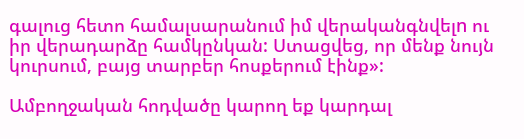գալուց հետո համալսարանում իմ վերականգնվելn ու իր վերադարձը համկընկան: Ստացվեց, որ մենք նույն կուրսում, բայց տարբեր հոսքերում էինք»:

Ամբողջական հոդվածը կարող եք կարդալ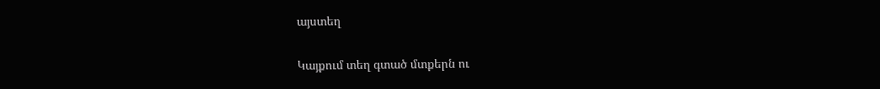այստեղ

Կայքում տեղ գտած մտքերն ու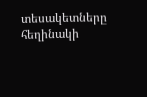տեսակետները հեղինակի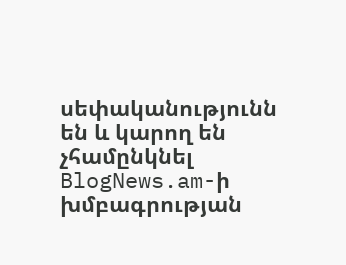սեփականությունն են և կարող են չհամընկնել BlogNews.am-ի խմբագրության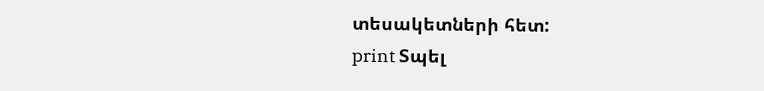տեսակետների հետ:
print Տպել